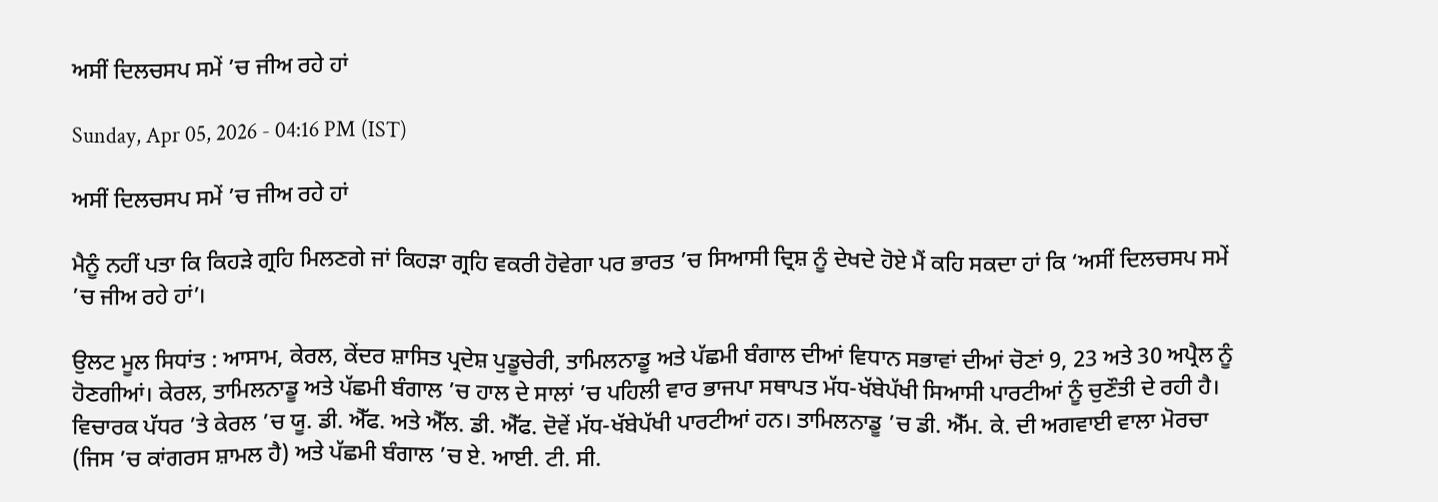ਅਸੀਂ ਦਿਲਚਸਪ ਸਮੇਂ ’ਚ ਜੀਅ ਰਹੇ ਹਾਂ

Sunday, Apr 05, 2026 - 04:16 PM (IST)

ਅਸੀਂ ਦਿਲਚਸਪ ਸਮੇਂ ’ਚ ਜੀਅ ਰਹੇ ਹਾਂ

ਮੈਨੂੰ ਨਹੀਂ ਪਤਾ ਕਿ ਕਿਹੜੇ ਗ੍ਰਹਿ ਮਿਲਣਗੇ ਜਾਂ ਕਿਹੜਾ ਗ੍ਰਹਿ ਵਕਰੀ ਹੋਵੇਗਾ ਪਰ ਭਾਰਤ ’ਚ ਸਿਆਸੀ ਦ੍ਰਿਸ਼ ਨੂੰ ਦੇਖਦੇ ਹੋਏ ਮੈਂ ਕਹਿ ਸਕਦਾ ਹਾਂ ਕਿ ‘ਅਸੀਂ ਦਿਲਚਸਪ ਸਮੇਂ ’ਚ ਜੀਅ ਰਹੇ ਹਾਂ’।

ਉਲਟ ਮੂਲ ਸਿਧਾਂਤ : ਆਸਾਮ, ਕੇਰਲ, ਕੇਂਦਰ ਸ਼ਾਸਿਤ ਪ੍ਰਦੇਸ਼ ਪੁਡੂਚੇਰੀ, ਤਾਮਿਲਨਾਡੂ ਅਤੇ ਪੱਛਮੀ ਬੰਗਾਲ ਦੀਆਂ ਵਿਧਾਨ ਸਭਾਵਾਂ ਦੀਆਂ ਚੋਣਾਂ 9, 23 ਅਤੇ 30 ਅਪ੍ਰੈਲ ਨੂੰ ਹੋਣਗੀਆਂ। ਕੇਰਲ, ਤਾਮਿਲਨਾਡੂ ਅਤੇ ਪੱਛਮੀ ਬੰਗਾਲ ’ਚ ਹਾਲ ਦੇ ਸਾਲਾਂ ’ਚ ਪਹਿਲੀ ਵਾਰ ਭਾਜਪਾ ਸਥਾਪਤ ਮੱਧ-ਖੱਬੇਪੱਖੀ ਸਿਆਸੀ ਪਾਰਟੀਆਂ ਨੂੰ ਚੁਣੌਤੀ ਦੇ ਰਹੀ ਹੈ। ਵਿਚਾਰਕ ਪੱਧਰ ’ਤੇ ਕੇਰਲ ’ਚ ਯੂ. ਡੀ. ਐੱਫ. ਅਤੇ ਐੱਲ. ਡੀ. ਐੱਫ. ਦੋਵੇਂ ਮੱਧ-ਖੱਬੇਪੱਖੀ ਪਾਰਟੀਆਂ ਹਨ। ਤਾਮਿਲਨਾਡੂ ’ਚ ਡੀ. ਐੱਮ. ਕੇ. ਦੀ ਅਗਵਾਈ ਵਾਲਾ ਮੋਰਚਾ (ਜਿਸ ’ਚ ਕਾਂਗਰਸ ਸ਼ਾਮਲ ਹੈ) ਅਤੇ ਪੱਛਮੀ ਬੰਗਾਲ ’ਚ ਏ. ਆਈ. ਟੀ. ਸੀ.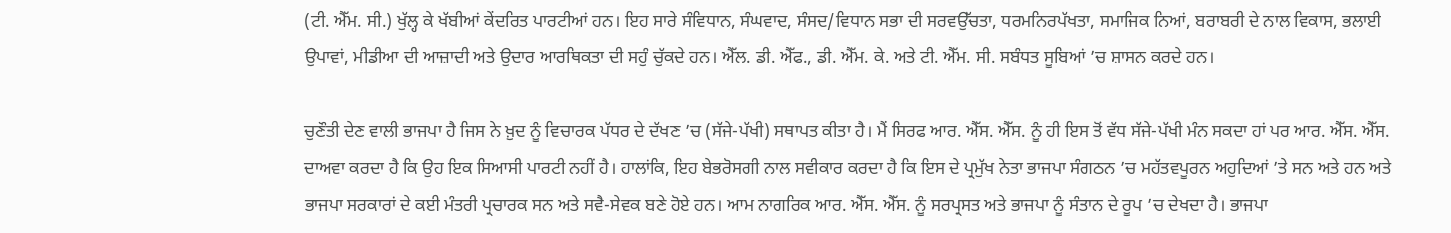(ਟੀ. ਐੱਮ. ਸੀ.) ਖੁੱਲ੍ਹ ਕੇ ਖੱਬੀਆਂ ਕੇਂਦਰਿਤ ਪਾਰਟੀਆਂ ਹਨ। ਇਹ ਸਾਰੇ ਸੰਵਿਧਾਨ, ਸੰਘਵਾਦ, ਸੰਸਦ/ਵਿਧਾਨ ਸਭਾ ਦੀ ਸਰਵਉੱਚਤਾ, ਧਰਮਨਿਰਪੱਖਤਾ, ਸਮਾਜਿਕ ਨਿਆਂ, ਬਰਾਬਰੀ ਦੇ ਨਾਲ ਵਿਕਾਸ, ਭਲਾਈ ਉਪਾਵਾਂ, ਮੀਡੀਆ ਦੀ ਆਜ਼ਾਦੀ ਅਤੇ ਉਦਾਰ ਆਰਥਿਕਤਾ ਦੀ ਸਹੁੰ ਚੁੱਕਦੇ ਹਨ। ਐੱਲ. ਡੀ. ਐੱਫ., ਡੀ. ਐੱਮ. ਕੇ. ਅਤੇ ਟੀ. ਐੱਮ. ਸੀ. ਸਬੰਧਤ ਸੂਬਿਆਂ ’ਚ ਸ਼ਾਸਨ ਕਰਦੇ ਹਨ।

ਚੁਣੌਤੀ ਦੇਣ ਵਾਲੀ ਭਾਜਪਾ ਹੈ ਜਿਸ ਨੇ ਖ਼ੁਦ ਨੂੰ ਵਿਚਾਰਕ ਪੱਧਰ ਦੇ ਦੱਖਣ ’ਚ (ਸੱਜੇ-ਪੱਖੀ) ਸਥਾਪਤ ਕੀਤਾ ਹੈ। ਮੈਂ ਸਿਰਫ ਆਰ. ਐੱਸ. ਐੱਸ. ਨੂੰ ਹੀ ਇਸ ਤੋਂ ਵੱਧ ਸੱਜੇ-ਪੱਖੀ ਮੰਨ ਸਕਦਾ ਹਾਂ ਪਰ ਆਰ. ਐੱਸ. ਐੱਸ. ਦਾਅਵਾ ਕਰਦਾ ਹੈ ਕਿ ਉਹ ਇਕ ਸਿਆਸੀ ਪਾਰਟੀ ਨਹੀਂ ਹੈ। ਹਾਲਾਂਕਿ, ਇਹ ਬੇਭਰੋਸਗੀ ਨਾਲ ਸਵੀਕਾਰ ਕਰਦਾ ਹੈ ਕਿ ਇਸ ਦੇ ਪ੍ਰਮੁੱਖ ਨੇਤਾ ਭਾਜਪਾ ਸੰਗਠਨ ’ਚ ਮਹੱਤਵਪੂਰਨ ਅਹੁਦਿਆਂ ’ਤੇ ਸਨ ਅਤੇ ਹਨ ਅਤੇ ਭਾਜਪਾ ਸਰਕਾਰਾਂ ਦੇ ਕਈ ਮੰਤਰੀ ਪ੍ਰਚਾਰਕ ਸਨ ਅਤੇ ਸਵੈ-ਸੇਵਕ ਬਣੇ ਹੋਏ ਹਨ। ਆਮ ਨਾਗਰਿਕ ਆਰ. ਐੱਸ. ਐੱਸ. ਨੂੰ ਸਰਪ੍ਰਸਤ ਅਤੇ ਭਾਜਪਾ ਨੂੰ ਸੰਤਾਨ ਦੇ ਰੂਪ ’ਚ ਦੇਖਦਾ ਹੈ। ਭਾਜਪਾ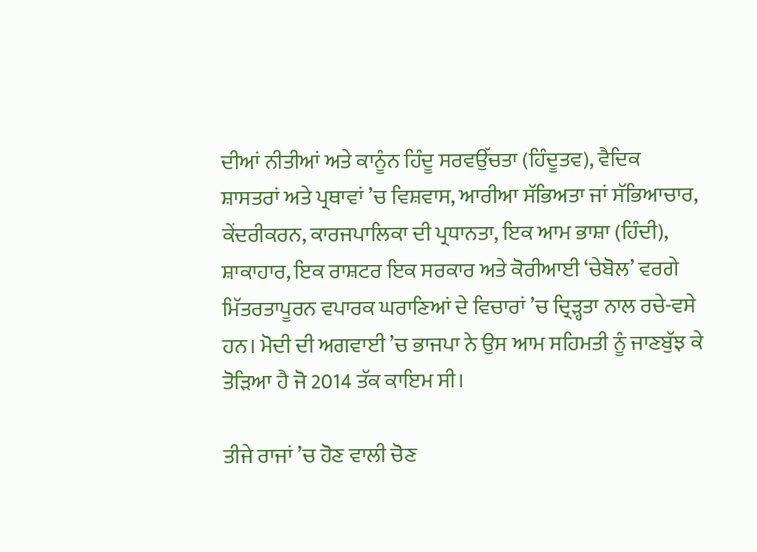ਦੀਆਂ ਨੀਤੀਆਂ ਅਤੇ ਕਾਨੂੰਨ ਹਿੰਦੂ ਸਰਵਉੱਚਤਾ (ਹਿੰਦੂਤਵ), ਵੈਦਿਕ ਸ਼ਾਸਤਰਾਂ ਅਤੇ ਪ੍ਰਥਾਵਾਂ ’ਚ ਵਿਸ਼ਵਾਸ, ਆਰੀਆ ਸੱਭਿਅਤਾ ਜਾਂ ਸੱਭਿਆਚਾਰ, ਕੇਂਦਰੀਕਰਨ, ਕਾਰਜਪਾਲਿਕਾ ਦੀ ਪ੍ਰਧਾਨਤਾ, ਇਕ ਆਮ ਭਾਸ਼ਾ (ਹਿੰਦੀ), ਸ਼ਾਕਾਹਾਰ, ਇਕ ਰਾਸ਼ਟਰ ਇਕ ਸਰਕਾਰ ਅਤੇ ਕੋਰੀਆਈ ‘ਚੇਬੋਲ’ ਵਰਗੇ ਮਿੱਤਰਤਾਪੂਰਨ ਵਪਾਰਕ ਘਰਾਣਿਆਂ ਦੇ ਵਿਚਾਰਾਂ ’ਚ ਦ੍ਰਿੜ੍ਹਤਾ ਨਾਲ ਰਚੇ-ਵਸੇ ਹਨ। ਮੋਦੀ ਦੀ ਅਗਵਾਈ ’ਚ ਭਾਜਪਾ ਨੇ ਉਸ ਆਮ ਸਹਿਮਤੀ ਨੂੰ ਜਾਣਬੁੱਝ ਕੇ ਤੋੜਿਆ ਹੈ ਜੋ 2014 ਤੱਕ ਕਾਇਮ ਸੀ।

ਤੀਜੇ ਰਾਜਾਂ ’ਚ ਹੋਣ ਵਾਲੀ ਚੋਣ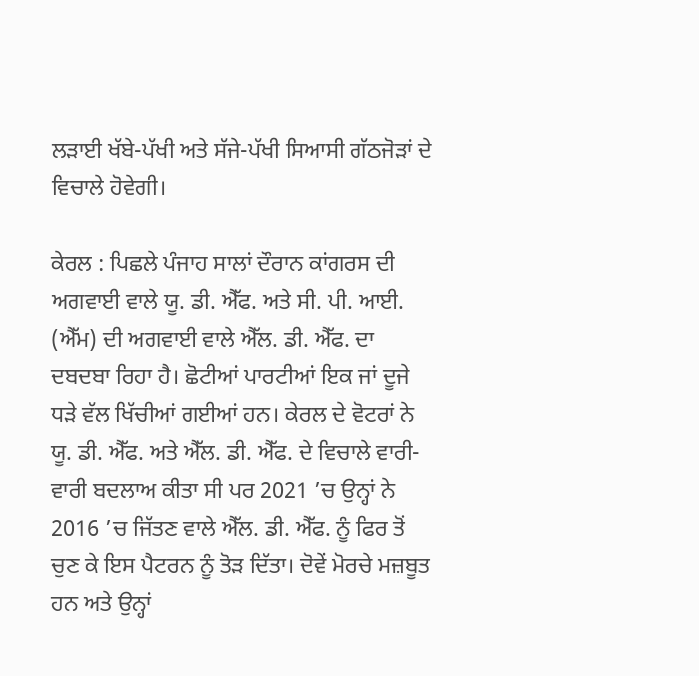ਲੜਾਈ ਖੱਬੇ-ਪੱਖੀ ਅਤੇ ਸੱਜੇ-ਪੱਖੀ ਸਿਆਸੀ ਗੱਠਜੋੜਾਂ ਦੇ ਵਿਚਾਲੇ ਹੋਵੇਗੀ।

ਕੇਰਲ : ਪਿਛਲੇ ਪੰਜਾਹ ਸਾਲਾਂ ਦੌਰਾਨ ਕਾਂਗਰਸ ਦੀ ਅਗਵਾਈ ਵਾਲੇ ਯੂ. ਡੀ. ਐੱਫ. ਅਤੇ ਸੀ. ਪੀ. ਆਈ. (ਐੱਮ) ਦੀ ਅਗਵਾਈ ਵਾਲੇ ਐੱਲ. ਡੀ. ਐੱਫ. ਦਾ ਦਬਦਬਾ ਰਿਹਾ ਹੈ। ਛੋਟੀਆਂ ਪਾਰਟੀਆਂ ਇਕ ਜਾਂ ਦੂਜੇ ਧੜੇ ਵੱਲ ਖਿੱਚੀਆਂ ਗਈਆਂ ਹਨ। ਕੇਰਲ ਦੇ ਵੋਟਰਾਂ ਨੇ ਯੂ. ਡੀ. ਐੱਫ. ਅਤੇ ਐੱਲ. ਡੀ. ਐੱਫ. ਦੇ ਵਿਚਾਲੇ ਵਾਰੀ-ਵਾਰੀ ਬਦਲਾਅ ਕੀਤਾ ਸੀ ਪਰ 2021 ’ਚ ਉਨ੍ਹਾਂ ਨੇ 2016 ’ਚ ਜਿੱਤਣ ਵਾਲੇ ਐੱਲ. ਡੀ. ਐੱਫ. ਨੂੰ ਫਿਰ ਤੋਂ ਚੁਣ ਕੇ ਇਸ ਪੈਟਰਨ ਨੂੰ ਤੋੜ ਦਿੱਤਾ। ਦੋਵੇਂ ਮੋਰਚੇ ਮਜ਼ਬੂਤ ਹਨ ਅਤੇ ਉਨ੍ਹਾਂ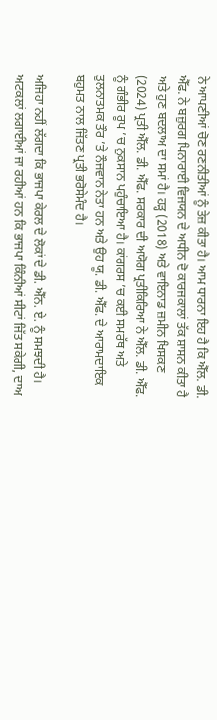ਨੇ ਆਪਣੀਆਂ ਚੋਣ ਰਣਨੀਤੀਆਂ ਨੂੰ ਤੇਜ਼ ਕੀਤਾ ਹੈ। ਆਮ ਧਾਰਨਾ ਇਹ ਹੈ ਕਿ ਐੱਲ. ਡੀ. ਐੱਫ. ਨੇ ਬਜ਼ੁਰਗ ਪਿਨਾਰਾਈ ਵਿਜਯਨ ਦੇ ਅਧੀਨ ਦੋ ਕਾਰਜਕਾਲਾਂ ਤੱਕ ਸ਼ਾਸਨ ਕੀਤਾ ਹੈ ਅਤੇ ਹੁਣ ਬਦਲਾਅ ਦਾ ਸਮਾਂ ਹੈ। ਹੜ੍ਹ (2018) ਅਤੇ ਵਾਇਨਾਡ ਜ਼ਮੀਨ ਖਿਸਕਣ (2024) ਪ੍ਰਤੀ ਐੱਲ. ਡੀ. ਐੱਫ. ਸਰਕਾਰ ਦੀ ਅਯੋਗ ਪ੍ਰਤੀਕਿਰਿਆ ਨੇ ਐੱਲ. ਡੀ. ਐੱਫ. ਨੂੰ ਗੰਭੀਰ ਰੂਪ ’ਚ ਨੁਕਸਾਨ ਪਹੁੰਚਾਇਆ ਹੈ। ਕਾਂਗਰਸ ’ਚ ਕਈ ਸਮਰੱਥ ਅਤੇ ਤੁਲਨਾਤਮਕ ਤੌਰ ’ਤੇ ਨੌਜਵਾਨ ਨੇਤਾ ਹਨ ਅਤੇ ਉਹ ਯੂ. ਡੀ. ਐੱਫ. ਦੇ ਆਰਾਮਦਾਇਕ ਬਹੁਮਤ ਨਾਲ ਜਿੱਤਣ ਪ੍ਰਤੀ ਭਰੋਸੇਮੰਦ ਹੈ।

ਅਜਿਹਾ ਨਹੀਂ ਲੱਗਦਾ ਕਿ ਭਾਜਪਾ ਕੇਰਲ ਦੇ ਲੋਕਾਂ ਦੇ ਡੀ. ਐੱਨ. ਏ. ਨੂੰ ਸਮਝਦੀ ਹੈ। ਅਟਕਲਾਂ ਲਗਾਈਆਂ ਜਾ ਰਹੀਆਂ ਹਨ ਕਿ ਭਾਜਪਾ ਕਿੰਨੀਆਂ ਸੀਟਾਂ ਜਿੱਤ ਸਕੇਗੀ, ਦਾਅ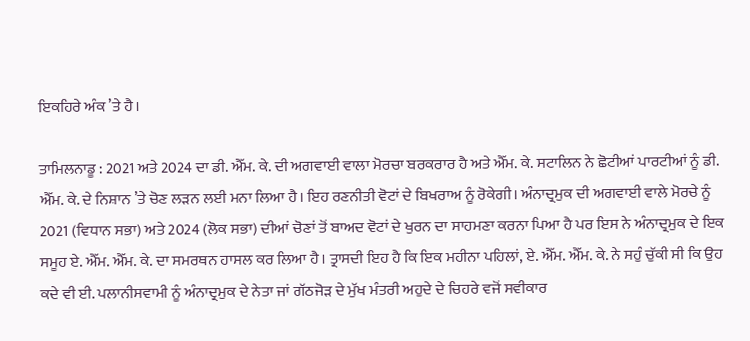ਇਕਹਿਰੇ ਅੰਕ ’ਤੇ ਹੈ।

ਤਾਮਿਲਨਾਡੂ : 2021 ਅਤੇ 2024 ਦਾ ਡੀ. ਐੱਮ. ਕੇ. ਦੀ ਅਗਵਾਈ ਵਾਲਾ ਮੋਰਚਾ ਬਰਕਰਾਰ ਹੈ ਅਤੇ ਐੱਮ. ਕੇ. ਸਟਾਲਿਨ ਨੇ ਛੋਟੀਆਂ ਪਾਰਟੀਆਂ ਨੂੰ ਡੀ. ਐੱਮ. ਕੇ. ਦੇ ਨਿਸ਼ਾਨ ’ਤੇ ਚੋਣ ਲੜਨ ਲਈ ਮਨਾ ਲਿਆ ਹੈ। ਇਹ ਰਣਨੀਤੀ ਵੋਟਾਂ ਦੇ ਬਿਖਰਾਅ ਨੂੰ ਰੋਕੇਗੀ। ਅੰਨਾਦ੍ਰਮੁਕ ਦੀ ਅਗਵਾਈ ਵਾਲੇ ਮੋਰਚੇ ਨੂੰ 2021 (ਵਿਧਾਨ ਸਭਾ) ਅਤੇ 2024 (ਲੋਕ ਸਭਾ) ਦੀਆਂ ਚੋਣਾਂ ਤੋਂ ਬਾਅਦ ਵੋਟਾਂ ਦੇ ਖੁਰਨ ਦਾ ਸਾਹਮਣਾ ਕਰਨਾ ਪਿਆ ਹੈ ਪਰ ਇਸ ਨੇ ਅੰਨਾਦ੍ਰਮੁਕ ਦੇ ਇਕ ਸਮੂਹ ਏ. ਐੱਮ. ਐੱਮ. ਕੇ. ਦਾ ਸਮਰਥਨ ਹਾਸਲ ਕਰ ਲਿਆ ਹੈ। ਤ੍ਰਾਸਦੀ ਇਹ ਹੈ ਕਿ ਇਕ ਮਹੀਨਾ ਪਹਿਲਾਂ, ਏ. ਐੱਮ. ਐੱਮ. ਕੇ. ਨੇ ਸਹੁੰ ਚੁੱਕੀ ਸੀ ਕਿ ਉਹ ਕਦੇ ਵੀ ਈ. ਪਲਾਨੀਸਵਾਮੀ ਨੂੰ ਅੰਨਾਦ੍ਰਮੁਕ ਦੇ ਨੇਤਾ ਜਾਂ ਗੱਠਜੋੜ ਦੇ ਮੁੱਖ ਮੰਤਰੀ ਅਹੁਦੇ ਦੇ ਚਿਹਰੇ ਵਜੋਂ ਸਵੀਕਾਰ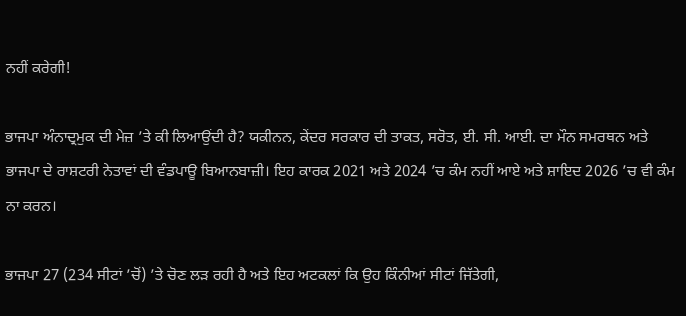ਨਹੀਂ ਕਰੇਗੀ!

ਭਾਜਪਾ ਅੰਨਾਦ੍ਰਮੁਕ ਦੀ ਮੇਜ਼ ’ਤੇ ਕੀ ਲਿਆਉਂਦੀ ਹੈ? ਯਕੀਨਨ, ਕੇਂਦਰ ਸਰਕਾਰ ਦੀ ਤਾਕਤ, ਸਰੋਤ, ਈ. ਸੀ. ਆਈ. ਦਾ ਮੌਨ ਸਮਰਥਨ ਅਤੇ ਭਾਜਪਾ ਦੇ ਰਾਸ਼ਟਰੀ ਨੇਤਾਵਾਂ ਦੀ ਵੰਡਪਾਊ ਬਿਆਨਬਾਜ਼ੀ। ਇਹ ਕਾਰਕ 2021 ਅਤੇ 2024 ’ਚ ਕੰਮ ਨਹੀਂ ਆਏ ਅਤੇ ਸ਼ਾਇਦ 2026 ’ਚ ਵੀ ਕੰਮ ਨਾ ਕਰਨ।

ਭਾਜਪਾ 27 (234 ਸੀਟਾਂ ’ਚੋਂ) ’ਤੇ ਚੋਣ ਲੜ ਰਹੀ ਹੈ ਅਤੇ ਇਹ ਅਟਕਲਾਂ ਕਿ ਉਹ ਕਿੰਨੀਆਂ ਸੀਟਾਂ ਜਿੱਤੇਗੀ,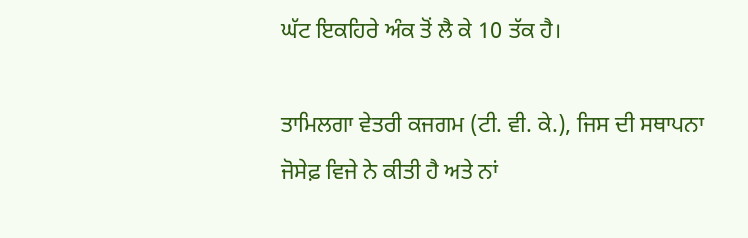ਘੱਟ ਇਕਹਿਰੇ ਅੰਕ ਤੋਂ ਲੈ ਕੇ 10 ਤੱਕ ਹੈ।

ਤਾਮਿਲਗਾ ਵੇਤਰੀ ਕਜਗਮ (ਟੀ. ਵੀ. ਕੇ.), ਜਿਸ ਦੀ ਸਥਾਪਨਾ ਜੋਸੇਫ਼ ਵਿਜੇ ਨੇ ਕੀਤੀ ਹੈ ਅਤੇ ਨਾਂ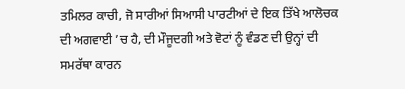ਤਮਿਲਰ ਕਾਚੀ, ਜੋ ਸਾਰੀਆਂ ਸਿਆਸੀ ਪਾਰਟੀਆਂ ਦੇ ਇਕ ਤਿੱਖੇ ਆਲੋਚਕ ਦੀ ਅਗਵਾਈ ’ਚ ਹੈ, ਦੀ ਮੌਜੂਦਗੀ ਅਤੇ ਵੋਟਾਂ ਨੂੰ ਵੰਡਣ ਦੀ ਉਨ੍ਹਾਂ ਦੀ ਸਮਰੱਥਾ ਕਾਰਨ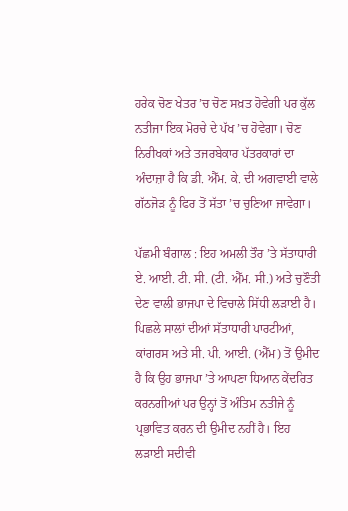ਹਰੇਕ ਚੋਣ ਖੇਤਰ ’ਚ ਚੋਣ ਸਖ਼ਤ ਹੋਵੇਗੀ ਪਰ ਕੁੱਲ ਨਤੀਜਾ ਇਕ ਮੋਰਚੇ ਦੇ ਪੱਖ ’ਚ ਹੋਵੇਗਾ। ਚੋਣ ਨਿਰੀਖਕਾਂ ਅਤੇ ਤਜਰਬੇਕਾਰ ਪੱਤਰਕਾਰਾਂ ਦਾ ਅੰਦਾਜ਼ਾ ਹੈ ਕਿ ਡੀ. ਐੱਮ. ਕੇ. ਦੀ ਅਗਵਾਈ ਵਾਲੇ ਗੱਠਜੋੜ ਨੂੰ ਫਿਰ ਤੋਂ ਸੱਤਾ ’ਚ ਚੁਣਿਆ ਜਾਵੇਗਾ।

ਪੱਛਮੀ ਬੰਗਾਲ : ਇਹ ਅਮਲੀ ਤੌਰ ’ਤੇ ਸੱਤਾਧਾਰੀ ਏ. ਆਈ. ਟੀ. ਸੀ. (ਟੀ. ਐੱਮ. ਸੀ.) ਅਤੇ ਚੁਣੌਤੀ ਦੇਣ ਵਾਲੀ ਭਾਜਪਾ ਦੇ ਵਿਚਾਲੇ ਸਿੱਧੀ ਲੜਾਈ ਹੈ। ਪਿਛਲੇ ਸਾਲਾਂ ਦੀਆਂ ਸੱਤਾਧਾਰੀ ਪਾਰਟੀਆਂ, ਕਾਂਗਰਸ ਅਤੇ ਸੀ. ਪੀ. ਆਈ. (ਐੱਮ) ਤੋਂ ਉਮੀਦ ਹੈ ਕਿ ਉਹ ਭਾਜਪਾ ’ਤੇ ਆਪਣਾ ਧਿਆਨ ਕੇਂਦਰਿਤ ਕਰਨਗੀਆਂ ਪਰ ਉਨ੍ਹਾਂ ਤੋਂ ਅੰਤਿਮ ਨਤੀਜੇ ਨੂੰ ਪ੍ਰਭਾਵਿਤ ਕਰਨ ਦੀ ਉਮੀਦ ਨਹੀਂ ਹੈ। ਇਹ ਲੜਾਈ ਸਦੀਵੀ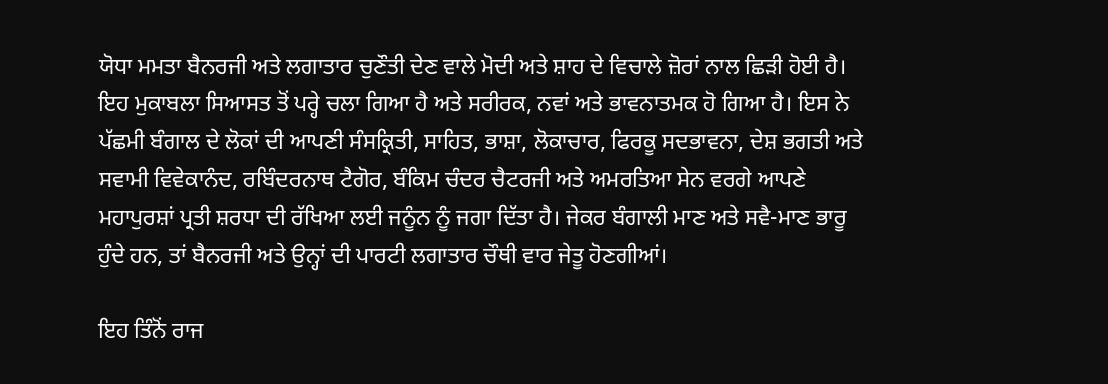ਯੋਧਾ ਮਮਤਾ ਬੈਨਰਜੀ ਅਤੇ ਲਗਾਤਾਰ ਚੁਣੌਤੀ ਦੇਣ ਵਾਲੇ ਮੋਦੀ ਅਤੇ ਸ਼ਾਹ ਦੇ ਵਿਚਾਲੇ ਜ਼ੋਰਾਂ ਨਾਲ ਛਿੜੀ ਹੋਈ ਹੈ। ਇਹ ਮੁਕਾਬਲਾ ਸਿਆਸਤ ਤੋਂ ਪਰ੍ਹੇ ਚਲਾ ਗਿਆ ਹੈ ਅਤੇ ਸਰੀਰਕ, ਨਵਾਂ ਅਤੇ ਭਾਵਨਾਤਮਕ ਹੋ ਗਿਆ ਹੈ। ਇਸ ਨੇ ਪੱਛਮੀ ਬੰਗਾਲ ਦੇ ਲੋਕਾਂ ਦੀ ਆਪਣੀ ਸੰਸਕ੍ਰਿਤੀ, ਸਾਹਿਤ, ਭਾਸ਼ਾ, ਲੋਕਾਚਾਰ, ਫਿਰਕੂ ਸਦਭਾਵਨਾ, ਦੇਸ਼ ਭਗਤੀ ਅਤੇ ਸਵਾਮੀ ਵਿਵੇਕਾਨੰਦ, ਰਬਿੰਦਰਨਾਥ ਟੈਗੋਰ, ਬੰਕਿਮ ਚੰਦਰ ਚੈਟਰਜੀ ਅਤੇ ਅਮਰਤਿਆ ਸੇਨ ਵਰਗੇ ਆਪਣੇ ਮਹਾਪੁਰਸ਼ਾਂ ਪ੍ਰਤੀ ਸ਼ਰਧਾ ਦੀ ਰੱਖਿਆ ਲਈ ਜਨੂੰਨ ਨੂੰ ਜਗਾ ਦਿੱਤਾ ਹੈ। ਜੇਕਰ ਬੰਗਾਲੀ ਮਾਣ ਅਤੇ ਸਵੈ-ਮਾਣ ਭਾਰੂ ਹੁੰਦੇ ਹਨ, ਤਾਂ ਬੈਨਰਜੀ ਅਤੇ ਉਨ੍ਹਾਂ ਦੀ ਪਾਰਟੀ ਲਗਾਤਾਰ ਚੌਥੀ ਵਾਰ ਜੇਤੂ ਹੋਣਗੀਆਂ।

ਇਹ ਤਿੰਨੋਂ ਰਾਜ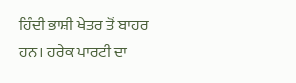ਹਿੰਦੀ ਭਾਸ਼ੀ ਖੇਤਰ ਤੋਂ ਬਾਹਰ ਹਨ। ਹਰੇਕ ਪਾਰਟੀ ਦਾ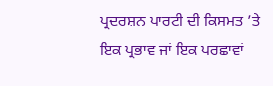ਪ੍ਰਦਰਸ਼ਨ ਪਾਰਟੀ ਦੀ ਕਿਸਮਤ ’ਤੇ ਇਕ ਪ੍ਰਭਾਵ ਜਾਂ ਇਕ ਪਰਛਾਵਾਂ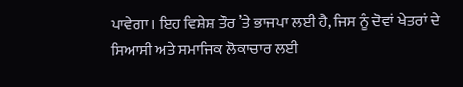ਪਾਵੇਗਾ। ਇਹ ਵਿਸ਼ੇਸ਼ ਤੌਰ ’ਤੇ ਭਾਜਪਾ ਲਈ ਹੈ, ਜਿਸ ਨੂੰ ਦੋਵਾਂ ਖੇਤਰਾਂ ਦੇ ਸਿਆਸੀ ਅਤੇ ਸਮਾਜਿਕ ਲੋਕਾਚਾਰ ਲਈ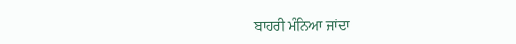ਬਾਹਰੀ ਮੰਨਿਆ ਜਾਂਦਾ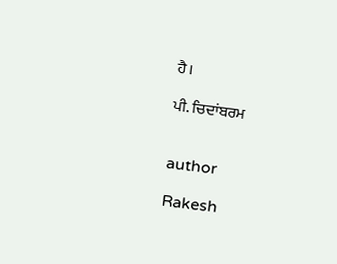ਹੈ।

ਪੀ. ਚਿਦਾਂਬਰਮ


author

Rakesh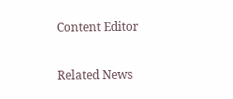Content Editor

Related News